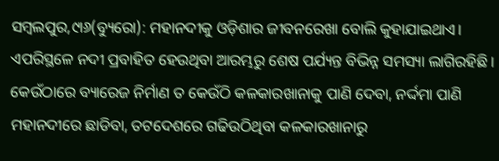ସମ୍ବଲପୁର,୯ା୬(ବ୍ୟୁରୋ): ମହାନଦୀକୁ ଓଡ଼ିଶାର ଜୀବନରେଖା ବୋଲି କୁହାଯାଇଥାଏ। ଏପରିସ୍ଥଳେ ନଦୀ ପ୍ରବାହିତ ହେଉଥିବା ଆରମ୍ଭରୁ ଶେଷ ପର୍ଯ୍ୟନ୍ତ ବିଭିନ୍ନ ସମସ୍ୟା ଲାଗିରହିଛି। କେଉଁଠାରେ ବ୍ୟାରେଜ ନିର୍ମାଣ ତ କେଉଁଠି କଳକାରଖାନାକୁ ପାଣି ଦେବା, ନର୍ଦ୍ଦମା ପାଣି ମହାନଦୀରେ ଛାଡିବା, ତଟଦେଶରେ ଗଢିଉଠିଥିବା କଳକାରଖାନାରୁ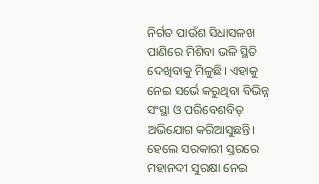ନିର୍ଗତ ପାଉଁଶ ସିଧାସଳଖ ପାଣିରେ ମିଶିବା ଭଳି ସ୍ଥିତି ଦେଖିବାକୁ ମିଳୁଛି। ଏହାକୁ ନେଇ ସର୍ଭେ କରୁଥିବା ବିଭିନ୍ନ ସଂସ୍ଥା ଓ ପରିବେଶବିତ୍ ଅଭିଯୋଗ କରିଆସୁଛନ୍ତି। ହେଲେ ସରକାରୀ ସ୍ତରରେ ମହାନଦୀ ସୁରକ୍ଷା ନେଇ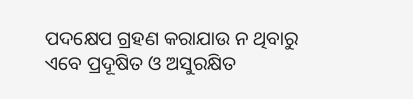ପଦକ୍ଷେପ ଗ୍ରହଣ କରାଯାଉ ନ ଥିବାରୁ ଏବେ ପ୍ରଦୂଷିତ ଓ ଅସୁରକ୍ଷିତ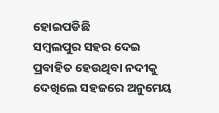ହୋଇପଡିଛି
ସମ୍ବଲପୁର ସହର ଦେଇ ପ୍ରବାହିତ ହେଉଥିବା ନଦୀକୁ ଦେଖିଲେ ସହଜରେ ଅନୁମେୟ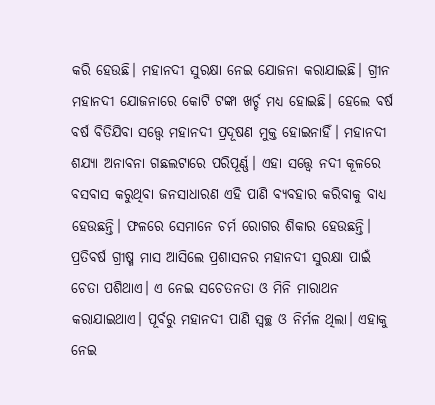କରି ହେଉଛି। ମହାନଦୀ ସୁରକ୍ଷା ନେଇ ଯୋଜନା କରାଯାଇଛି। ଗ୍ରୀନ ମହାନଦୀ ଯୋଜନାରେ କୋଟି ଟଙ୍କା ଖର୍ଚ୍ଚ ମଧ୍ୟ ହୋଇଛି। ହେଲେ ବର୍ଷ ବର୍ଷ ବିତିଯିବା ସତ୍ତ୍ବେ ମହାନଦୀ ପ୍ରଦୂଷଣ ମୁକ୍ତ ହୋଇନାହିଁ। ମହାନଦୀ ଶଯ୍ୟା ଅନାବନା ଗଛଲଟାରେ ପରିପୂର୍ଣ୍ଣ। ଏହା ସତ୍ତ୍ୱେ ନଦୀ କୂଳରେ ବସବାସ କରୁଥିବା ଜନସାଧାରଣ ଏହି ପାଣି ବ୍ୟବହାର କରିବାକୁ ବାଧ୍ୟ ହେଉଛନ୍ତି। ଫଳରେ ସେମାନେ ଚର୍ମ ରୋଗର ଶିକାର ହେଉଛନ୍ତି। ପ୍ରତିବର୍ଷ ଗ୍ରୀଷ୍ମ ମାସ ଆସିଲେ ପ୍ରଶାସନର ମହାନଦୀ ସୁରକ୍ଷା ପାଇଁ ଚେତା ପଶିଥାଏ। ଏ ନେଇ ସଚେତନତା ଓ ମିନି ମାରାଥନ କରାଯାଇଥାଏ। ପୂର୍ବରୁ ମହାନଦୀ ପାଣି ସ୍ବଚ୍ଛ ଓ ନିର୍ମଳ ଥିଲା। ଏହାକୁ ନେଇ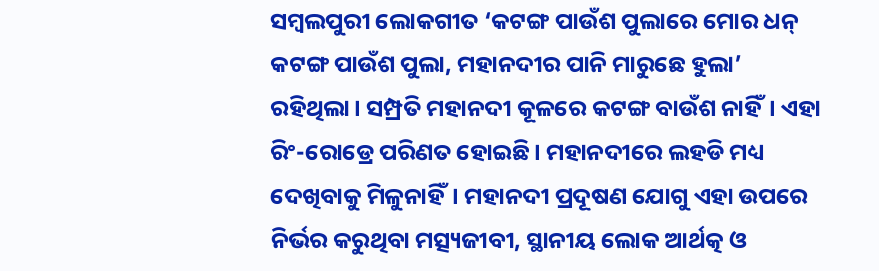ସମ୍ବଲପୁରୀ ଲୋକଗୀତ ‘କଟଙ୍ଗ ପାଉଁଶ ପୁଲାରେ ମୋର ଧନ୍ କଟଙ୍ଗ ପାଉଁଶ ପୁଲା, ମହାନଦୀର ପାନି ମାରୁଛେ ହୁଲା’ ରହିଥିଲା। ସମ୍ପ୍ରତି ମହାନଦୀ କୂଳରେ କଟଙ୍ଗ ବାଉଁଶ ନାହିଁ। ଏହା ରିଂ-ରୋଡ୍ରେ ପରିଣତ ହୋଇଛି। ମହାନଦୀରେ ଲହଡି ମଧ୍ୟ ଦେଖିବାକୁ ମିଳୁନାହିଁ। ମହାନଦୀ ପ୍ରଦୂଷଣ ଯୋଗୁ ଏହା ଉପରେ ନିର୍ଭର କରୁଥିବା ମତ୍ସ୍ୟଜୀବୀ, ସ୍ଥାନୀୟ ଲୋକ ଆର୍ଥତ୍କ ଓ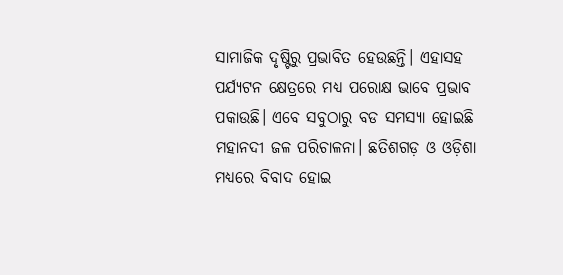ସାମାଜିକ ଦୃଷ୍ଟିରୁ ପ୍ରଭାବିତ ହେଉଛନ୍ତି। ଏହାସହ ପର୍ଯ୍ୟଟନ କ୍ଷେତ୍ରରେ ମଧ୍ୟ ପରୋକ୍ଷ ଭାବେ ପ୍ରଭାବ ପକାଉଛି। ଏବେ ସବୁଠାରୁ ବଡ ସମସ୍ୟା ହୋଇଛି ମହାନଦୀ ଜଳ ପରିଚାଳନା। ଛତିଶଗଡ଼ ଓ ଓଡ଼ିଶା ମଧ୍ୟରେ ବିବାଦ ହୋଇ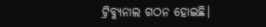ଟ୍ରିବ୍ୟୁନାଲ ଗଠନ ହୋଇଛି।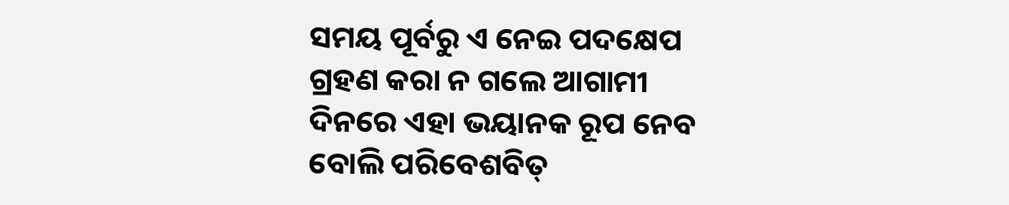ସମୟ ପୂର୍ବରୁ ଏ ନେଇ ପଦକ୍ଷେପ ଗ୍ରହଣ କରା ନ ଗଲେ ଆଗାମୀ ଦିନରେ ଏହା ଭୟାନକ ରୂପ ନେବ ବୋଲି ପରିବେଶବିତ୍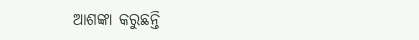ଆଶଙ୍କା କରୁଛନ୍ତି